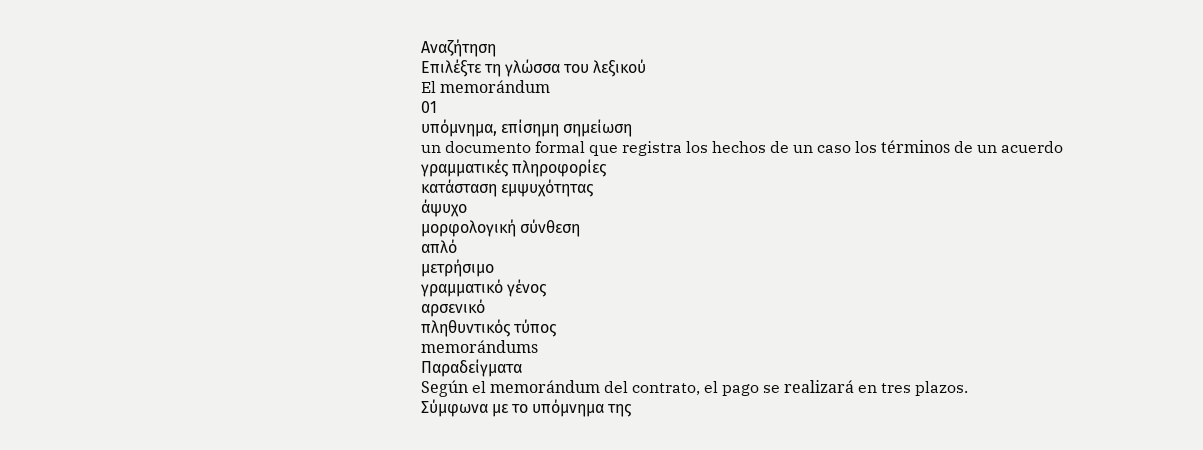Αναζήτηση
Επιλέξτε τη γλώσσα του λεξικού
El memorándum
01
υπόμνημα, επίσημη σημείωση
un documento formal que registra los hechos de un caso los términos de un acuerdo
γραμματικές πληροφορίες
κατάσταση εμψυχότητας
άψυχο
μορφολογική σύνθεση
απλό
μετρήσιμο
γραμματικό γένος
αρσενικό
πληθυντικός τύπος
memorándums
Παραδείγματα
Según el memorándum del contrato, el pago se realizará en tres plazos.
Σύμφωνα με το υπόμνημα της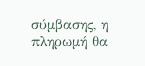σύμβασης, η πληρωμή θα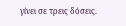γίνει σε τρεις δόσεις.